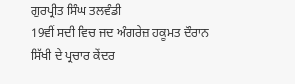ਗੁਰਪ੍ਰੀਤ ਸਿੰਘ ਤਲਵੰਡੀ
19ਵੀਂ ਸਦੀ ਵਿਚ ਜਦ ਅੰਗਰੇਜ਼ ਹਕੂਮਤ ਦੌਰਾਨ ਸਿੱਖੀ ਦੇ ਪ੍ਰਚਾਰ ਕੇਂਦਰ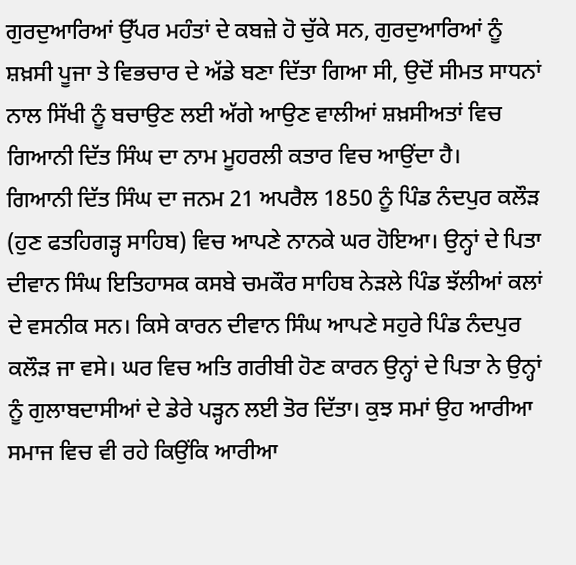ਗੁਰਦੁਆਰਿਆਂ ਉੱਪਰ ਮਹੰਤਾਂ ਦੇ ਕਬਜ਼ੇ ਹੋ ਚੁੱਕੇ ਸਨ, ਗੁਰਦੁਆਰਿਆਂ ਨੂੰ ਸ਼ਖ਼ਸੀ ਪੂਜਾ ਤੇ ਵਿਭਚਾਰ ਦੇ ਅੱਡੇ ਬਣਾ ਦਿੱਤਾ ਗਿਆ ਸੀ, ਉਦੋਂ ਸੀਮਤ ਸਾਧਨਾਂ ਨਾਲ ਸਿੱਖੀ ਨੂੰ ਬਚਾਉਣ ਲਈ ਅੱਗੇ ਆਉਣ ਵਾਲੀਆਂ ਸ਼ਖ਼ਸੀਅਤਾਂ ਵਿਚ ਗਿਆਨੀ ਦਿੱਤ ਸਿੰਘ ਦਾ ਨਾਮ ਮੂਹਰਲੀ ਕਤਾਰ ਵਿਚ ਆਉਂਦਾ ਹੈ।
ਗਿਆਨੀ ਦਿੱਤ ਸਿੰਘ ਦਾ ਜਨਮ 21 ਅਪਰੈਲ 1850 ਨੂੰ ਪਿੰਡ ਨੰਦਪੁਰ ਕਲੌੜ (ਹੁਣ ਫਤਹਿਗੜ੍ਹ ਸਾਹਿਬ) ਵਿਚ ਆਪਣੇ ਨਾਨਕੇ ਘਰ ਹੋਇਆ। ਉਨ੍ਹਾਂ ਦੇ ਪਿਤਾ ਦੀਵਾਨ ਸਿੰਘ ਇਤਿਹਾਸਕ ਕਸਬੇ ਚਮਕੌਰ ਸਾਹਿਬ ਨੇੜਲੇ ਪਿੰਡ ਝੱਲੀਆਂ ਕਲਾਂ ਦੇ ਵਸਨੀਕ ਸਨ। ਕਿਸੇ ਕਾਰਨ ਦੀਵਾਨ ਸਿੰਘ ਆਪਣੇ ਸਹੁਰੇ ਪਿੰਡ ਨੰਦਪੁਰ ਕਲੌੜ ਜਾ ਵਸੇ। ਘਰ ਵਿਚ ਅਤਿ ਗਰੀਬੀ ਹੋਣ ਕਾਰਨ ਉਨ੍ਹਾਂ ਦੇ ਪਿਤਾ ਨੇ ਉਨ੍ਹਾਂ ਨੂੰ ਗੁਲਾਬਦਾਸੀਆਂ ਦੇ ਡੇਰੇ ਪੜ੍ਹਨ ਲਈ ਤੋਰ ਦਿੱਤਾ। ਕੁਝ ਸਮਾਂ ਉਹ ਆਰੀਆ ਸਮਾਜ ਵਿਚ ਵੀ ਰਹੇ ਕਿਉਂਕਿ ਆਰੀਆ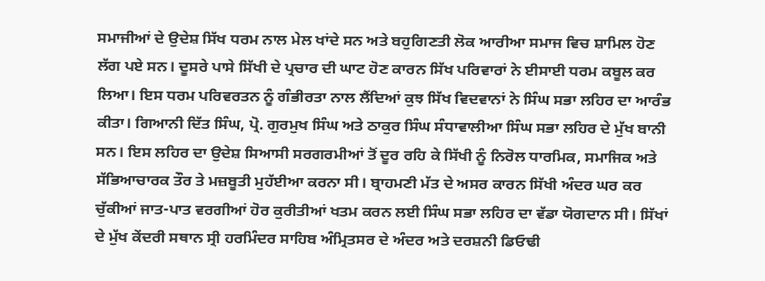ਸਮਾਜੀਆਂ ਦੇ ਉਦੇਸ਼ ਸਿੱਖ ਧਰਮ ਨਾਲ ਮੇਲ ਖਾਂਦੇ ਸਨ ਅਤੇ ਬਹੁਗਿਣਤੀ ਲੋਕ ਆਰੀਆ ਸਮਾਜ ਵਿਚ ਸ਼ਾਮਿਲ ਹੋਣ ਲੱਗ ਪਏ ਸਨ। ਦੂਸਰੇ ਪਾਸੇ ਸਿੱਖੀ ਦੇ ਪ੍ਰਚਾਰ ਦੀ ਘਾਟ ਹੋਣ ਕਾਰਨ ਸਿੱਖ ਪਰਿਵਾਰਾਂ ਨੇ ਈਸਾਈ ਧਰਮ ਕਬੂਲ ਕਰ ਲਿਆ। ਇਸ ਧਰਮ ਪਰਿਵਰਤਨ ਨੂੰ ਗੰਭੀਰਤਾ ਨਾਲ ਲੈਂਦਿਆਂ ਕੁਝ ਸਿੱਖ ਵਿਦਵਾਨਾਂ ਨੇ ਸਿੰਘ ਸਭਾ ਲਹਿਰ ਦਾ ਆਰੰਭ ਕੀਤਾ। ਗਿਆਨੀ ਦਿੱਤ ਸਿੰਘ, ਪ੍ਰੋ. ਗੁਰਮੁਖ ਸਿੰਘ ਅਤੇ ਠਾਕੁਰ ਸਿੰਘ ਸੰਧਾਵਾਲੀਆ ਸਿੰਘ ਸਭਾ ਲਹਿਰ ਦੇ ਮੁੱਖ ਬਾਨੀ ਸਨ। ਇਸ ਲਹਿਰ ਦਾ ਉਦੇਸ਼ ਸਿਆਸੀ ਸਰਗਰਮੀਆਂ ਤੋਂ ਦੂਰ ਰਹਿ ਕੇ ਸਿੱਖੀ ਨੂੰ ਨਿਰੋਲ ਧਾਰਮਿਕ, ਸਮਾਜਿਕ ਅਤੇ ਸੱਭਿਆਚਾਰਕ ਤੌਰ ਤੇ ਮਜ਼ਬੂਤੀ ਮੁਹੱਈਆ ਕਰਨਾ ਸੀ। ਬ੍ਰਾਹਮਣੀ ਮੱਤ ਦੇ ਅਸਰ ਕਾਰਨ ਸਿੱਖੀ ਅੰਦਰ ਘਰ ਕਰ ਚੁੱਕੀਆਂ ਜਾਤ-ਪਾਤ ਵਰਗੀਆਂ ਹੋਰ ਕੁਰੀਤੀਆਂ ਖਤਮ ਕਰਨ ਲਈ ਸਿੰਘ ਸਭਾ ਲਹਿਰ ਦਾ ਵੱਡਾ ਯੋਗਦਾਨ ਸੀ। ਸਿੱਖਾਂ ਦੇ ਮੁੱਖ ਕੇਂਦਰੀ ਸਥਾਨ ਸ੍ਰੀ ਹਰਮਿੰਦਰ ਸਾਹਿਬ ਅੰਮ੍ਰਿਤਸਰ ਦੇ ਅੰਦਰ ਅਤੇ ਦਰਸ਼ਨੀ ਡਿਓਢੀ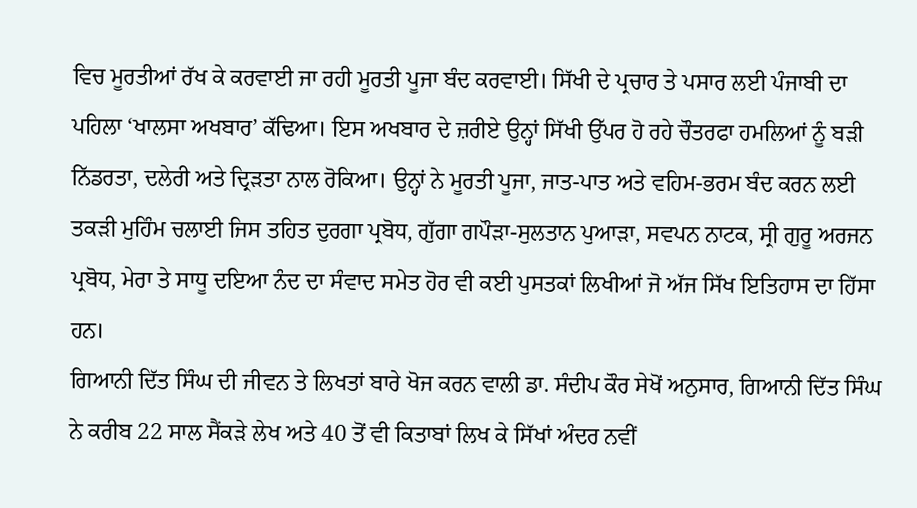ਵਿਚ ਮੂਰਤੀਆਂ ਰੱਖ ਕੇ ਕਰਵਾਈ ਜਾ ਰਹੀ ਮੂਰਤੀ ਪੂਜਾ ਬੰਦ ਕਰਵਾਈ। ਸਿੱਖੀ ਦੇ ਪ੍ਰਚਾਰ ਤੇ ਪਸਾਰ ਲਈ ਪੰਜਾਬੀ ਦਾ ਪਹਿਲਾ ‘ਖਾਲਸਾ ਅਖਬਾਰ’ ਕੱਢਿਆ। ਇਸ ਅਖਬਾਰ ਦੇ ਜ਼ਰੀਏ ਉਨ੍ਹਾਂ ਸਿੱਖੀ ਉੱਪਰ ਹੋ ਰਹੇ ਚੌਤਰਫਾ ਹਮਲਿਆਂ ਨੂੰ ਬੜੀ ਨਿੱਡਰਤਾ, ਦਲੇਰੀ ਅਤੇ ਦ੍ਰਿੜਤਾ ਨਾਲ ਰੋਕਿਆ। ਉਨ੍ਹਾਂ ਨੇ ਮੂਰਤੀ ਪੂਜਾ, ਜਾਤ-ਪਾਤ ਅਤੇ ਵਹਿਮ-ਭਰਮ ਬੰਦ ਕਰਨ ਲਈ ਤਕੜੀ ਮੁਹਿੰਮ ਚਲਾਈ ਜਿਸ ਤਹਿਤ ਦੁਰਗਾ ਪ੍ਰਬੋਧ, ਗੁੱਗਾ ਗਪੌੜਾ-ਸੁਲਤਾਨ ਪੁਆੜਾ, ਸਵਪਨ ਨਾਟਕ, ਸ੍ਰੀ ਗੁਰੂ ਅਰਜਨ ਪ੍ਰਬੋਧ, ਮੇਰਾ ਤੇ ਸਾਧੂ ਦਇਆ ਨੰਦ ਦਾ ਸੰਵਾਦ ਸਮੇਤ ਹੋਰ ਵੀ ਕਈ ਪੁਸਤਕਾਂ ਲਿਖੀਆਂ ਜੋ ਅੱਜ ਸਿੱਖ ਇਤਿਹਾਸ ਦਾ ਹਿੱਸਾ ਹਨ।
ਗਿਆਨੀ ਦਿੱਤ ਸਿੰਘ ਦੀ ਜੀਵਨ ਤੇ ਲਿਖਤਾਂ ਬਾਰੇ ਖੋਜ ਕਰਨ ਵਾਲੀ ਡਾ. ਸੰਦੀਪ ਕੌਰ ਸੇਖੋਂ ਅਨੁਸਾਰ, ਗਿਆਨੀ ਦਿੱਤ ਸਿੰਘ ਨੇ ਕਰੀਬ 22 ਸਾਲ ਸੈਂਕੜੇ ਲੇਖ ਅਤੇ 40 ਤੋਂ ਵੀ ਕਿਤਾਬਾਂ ਲਿਖ ਕੇ ਸਿੱਖਾਂ ਅੰਦਰ ਨਵੀਂ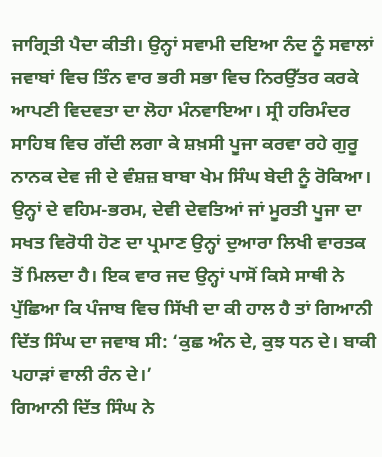ਜਾਗ੍ਰਿਤੀ ਪੈਦਾ ਕੀਤੀ। ਉਨ੍ਹਾਂ ਸਵਾਮੀ ਦਇਆ ਨੰਦ ਨੂੰ ਸਵਾਲਾਂ ਜਵਾਬਾਂ ਵਿਚ ਤਿੰਨ ਵਾਰ ਭਰੀ ਸਭਾ ਵਿਚ ਨਿਰਉੱਤਰ ਕਰਕੇ ਆਪਣੀ ਵਿਦਵਤਾ ਦਾ ਲੋਹਾ ਮੰਨਵਾਇਆ। ਸ੍ਰੀ ਹਰਿਮੰਦਰ ਸਾਹਿਬ ਵਿਚ ਗੱਦੀ ਲਗਾ ਕੇ ਸ਼ਖ਼ਸੀ ਪੂਜਾ ਕਰਵਾ ਰਹੇ ਗੁਰੂ ਨਾਨਕ ਦੇਵ ਜੀ ਦੇ ਵੰਸ਼ਜ਼ ਬਾਬਾ ਖੇਮ ਸਿੰਘ ਬੇਦੀ ਨੂੰ ਰੋਕਿਆ।
ਉਨ੍ਹਾਂ ਦੇ ਵਹਿਮ-ਭਰਮ, ਦੇਵੀ ਦੇਵਤਿਆਂ ਜਾਂ ਮੂਰਤੀ ਪੂਜਾ ਦਾ ਸਖਤ ਵਿਰੋਧੀ ਹੋਣ ਦਾ ਪ੍ਰਮਾਣ ਉਨ੍ਹਾਂ ਦੁਆਰਾ ਲਿਖੀ ਵਾਰਤਕ ਤੋਂ ਮਿਲਦਾ ਹੈ। ਇਕ ਵਾਰ ਜਦ ਉਨ੍ਹਾਂ ਪਾਸੋਂ ਕਿਸੇ ਸਾਥੀ ਨੇ ਪੁੱਛਿਆ ਕਿ ਪੰਜਾਬ ਵਿਚ ਸਿੱਖੀ ਦਾ ਕੀ ਹਾਲ ਹੈ ਤਾਂ ਗਿਆਨੀ ਦਿੱਤ ਸਿੰਘ ਦਾ ਜਵਾਬ ਸੀ: ‘ਕੁਛ ਅੰਨ ਦੇ, ਕੁਝ ਧਨ ਦੇ। ਬਾਕੀ ਪਹਾੜਾਂ ਵਾਲੀ ਰੰਨ ਦੇ।’
ਗਿਆਨੀ ਦਿੱਤ ਸਿੰਘ ਨੇ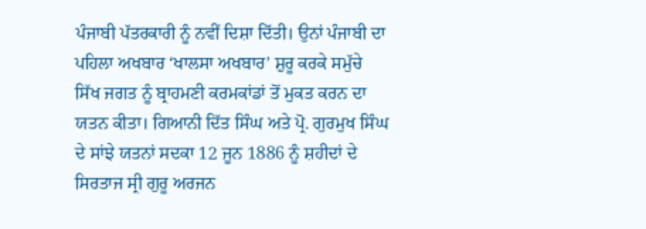ਪੰਜਾਬੀ ਪੱਤਰਕਾਰੀ ਨੂੰ ਨਵੀਂ ਦਿਸ਼ਾ ਦਿੱਤੀ। ਉਨਾਂ ਪੰਜਾਬੀ ਦਾ ਪਹਿਲਾ ਅਖਬਾਰ ‘ਖਾਲਸਾ ਅਖਬਾਰ’ ਸ਼ੁਰੂ ਕਰਕੇ ਸਮੁੱਚੇ ਸਿੱਖ ਜਗਤ ਨੂੰ ਬ੍ਰਾਹਮਣੀ ਕਰਮਕਾਂਡਾਂ ਤੋਂ ਮੁਕਤ ਕਰਨ ਦਾ ਯਤਨ ਕੀਤਾ। ਗਿਆਨੀ ਦਿੱਤ ਸਿੰਘ ਅਤੇ ਪ੍ਰੋ. ਗੁਰਮੁਖ ਸਿੰਘ ਦੇ ਸਾਂਝੇ ਯਤਨਾਂ ਸਦਕਾ 12 ਜੂਨ 1886 ਨੂੰ ਸ਼ਹੀਦਾਂ ਦੇ ਸਿਰਤਾਜ ਸ੍ਰੀ ਗੁਰੂ ਅਰਜਨ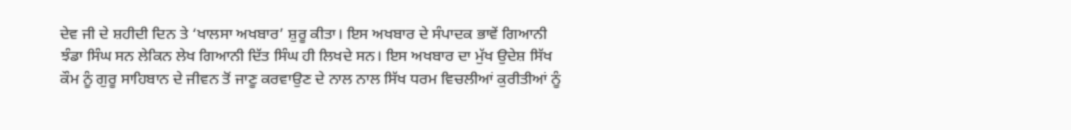ਦੇਵ ਜੀ ਦੇ ਸ਼ਹੀਦੀ ਦਿਨ ਤੇ ‘ਖਾਲਸਾ ਅਖਬਾਰ’ ਸ਼ੁਰੂ ਕੀਤਾ। ਇਸ ਅਖਬਾਰ ਦੇ ਸੰਪਾਦਕ ਭਾਵੇਂ ਗਿਆਨੀ ਝੰਡਾ ਸਿੰਘ ਸਨ ਲੇਕਿਨ ਲੇਖ ਗਿਆਨੀ ਦਿੱਤ ਸਿੰਘ ਹੀ ਲਿਖਦੇ ਸਨ। ਇਸ ਅਖਬਾਰ ਦਾ ਮੁੱਖ ਉਦੇਸ਼ ਸਿੱਖ ਕੌਮ ਨੂੰ ਗੁਰੂ ਸਾਹਿਬਾਨ ਦੇ ਜੀਵਨ ਤੋਂ ਜਾਣੂ ਕਰਵਾਉਣ ਦੇ ਨਾਲ ਨਾਲ ਸਿੱਖ ਧਰਮ ਵਿਚਲੀਆਂ ਕੁਰੀਤੀਆਂ ਨੂੰ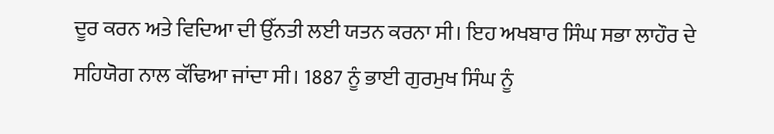ਦੂਰ ਕਰਨ ਅਤੇ ਵਿਦਿਆ ਦੀ ਉੱਨਤੀ ਲਈ ਯਤਨ ਕਰਨਾ ਸੀ। ਇਹ ਅਖਬਾਰ ਸਿੰਘ ਸਭਾ ਲਾਹੌਰ ਦੇ ਸਹਿਯੋਗ ਨਾਲ ਕੱਢਿਆ ਜਾਂਦਾ ਸੀ। 1887 ਨੂੰ ਭਾਈ ਗੁਰਮੁਖ ਸਿੰਘ ਨੂੰ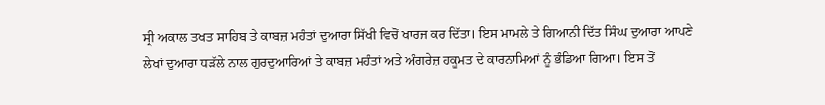ਸ੍ਰੀ ਅਕਾਲ ਤਖਤ ਸਾਹਿਬ ਤੇ ਕਾਬਜ਼ ਮਹੰਤਾਂ ਦੁਆਰਾ ਸਿੱਖੀ ਵਿਚੋਂ ਖਾਰਜ ਕਰ ਦਿੱਤਾ। ਇਸ ਮਾਮਲੇ ਤੇ ਗਿਆਨੀ ਦਿੱਤ ਸਿੰਘ ਦੁਆਰਾ ਆਪਣੇ ਲੇਖਾਂ ਦੁਆਰਾ ਧੜੱਲੇ ਨਾਲ ਗੁਰਦੁਆਰਿਆਂ ਤੇ ਕਾਬਜ਼ ਮਹੰਤਾਂ ਅਤੇ ਅੰਗਰੇਜ਼ ਹਕੂਮਤ ਦੇ ਕਾਰਨਾਮਿਆਂ ਨੂੰ ਭੰਡਿਆ ਗਿਆ। ਇਸ ਤੋਂ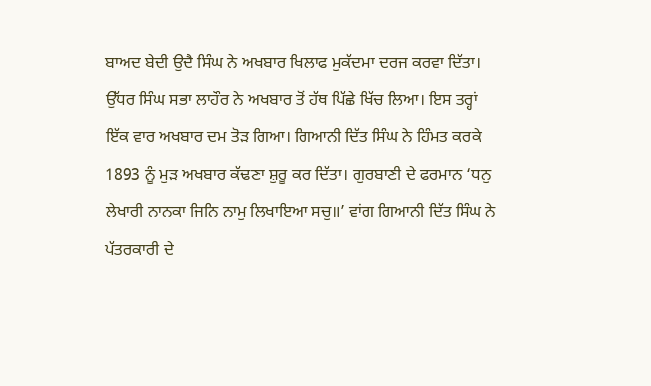ਬਾਅਦ ਬੇਦੀ ਉਦੈ ਸਿੰਘ ਨੇ ਅਖਬਾਰ ਖਿਲਾਫ ਮੁਕੱਦਮਾ ਦਰਜ ਕਰਵਾ ਦਿੱਤਾ। ਉੱਧਰ ਸਿੰਘ ਸਭਾ ਲਾਹੌਰ ਨੇ ਅਖਬਾਰ ਤੋਂ ਹੱਥ ਪਿੱਛੇ ਖਿੱਚ ਲਿਆ। ਇਸ ਤਰ੍ਹਾਂ ਇੱਕ ਵਾਰ ਅਖਬਾਰ ਦਮ ਤੋੜ ਗਿਆ। ਗਿਆਨੀ ਦਿੱਤ ਸਿੰਘ ਨੇ ਹਿੰਮਤ ਕਰਕੇ 1893 ਨੂੰ ਮੁੜ ਅਖਬਾਰ ਕੱਢਣਾ ਸ਼ੁਰੂ ਕਰ ਦਿੱਤਾ। ਗੁਰਬਾਣੀ ਦੇ ਫਰਮਾਨ ‘ਧਨੁ ਲੇਖਾਰੀ ਨਾਨਕਾ ਜਿਨਿ ਨਾਮੁ ਲਿਖਾਇਆ ਸਚੁ॥’ ਵਾਂਗ ਗਿਆਨੀ ਦਿੱਤ ਸਿੰਘ ਨੇ ਪੱਤਰਕਾਰੀ ਦੇ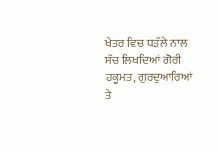ਖੇਤਰ ਵਿਚ ਧੜੱਲੇ ਨਾਲ ਸੱਚ ਲਿਖਦਿਆਂ ਗੋਰੀ ਹਕੂਮਤ, ਗੁਰਦੁਆਰਿਆਂ ਤੇ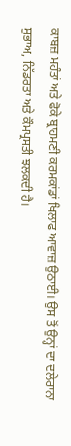ਕਾਬਜ਼ ਮਹੰਤਾਂ ਅਤੇ ਫੋਕੇ ਬ੍ਰਾਹਮਣੀ ਕਰਮਕਾਂਡਾਂ ਖਿਲਾਫ ਆਵਾਜ਼ ਉਠਾਈ। ਉਸ ਤੋਂ ਉਨ੍ਹਾਂ ਦਾ ਦਲੇਰਾਨਾ ਸੁਭਾਅ, ਨਿੱਡਰਤਾ ਅਤੇ ਕੌਮਪ੍ਰਸਤੀ ਝਲਕਦੀ ਹੈ।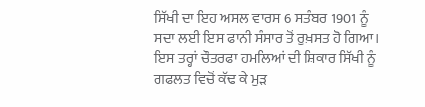ਸਿੱਖੀ ਦਾ ਇਹ ਅਸਲ ਵਾਰਸ 6 ਸਤੰਬਰ 1901 ਨੂੰ ਸਦਾ ਲਈ ਇਸ ਫਾਨੀ ਸੰਸਾਰ ਤੋਂ ਰੁਖ਼ਸਤ ਹੋ ਗਿਆ। ਇਸ ਤਰ੍ਹਾਂ ਚੌਤਰਫਾ ਹਮਲਿਆਂ ਦੀ ਸ਼ਿਕਾਰ ਸਿੱਖੀ ਨੂੰ ਗਫਲਤ ਵਿਚੋਂ ਕੱਢ ਕੇ ਮੁੜ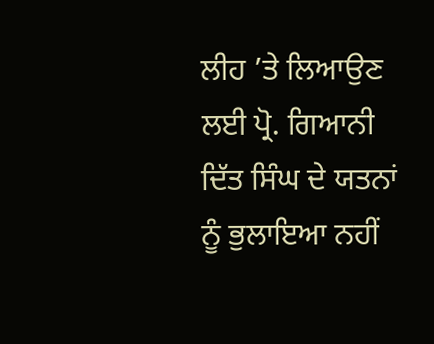ਲੀਹ ’ਤੇ ਲਿਆਉਣ ਲਈ ਪ੍ਰੋ. ਗਿਆਨੀ ਦਿੱਤ ਸਿੰਘ ਦੇ ਯਤਨਾਂ ਨੂੰ ਭੁਲਾਇਆ ਨਹੀਂ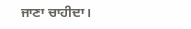ਜਾਣਾ ਚਾਹੀਦਾ।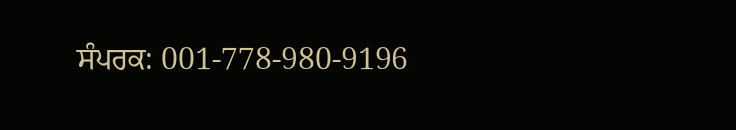ਸੰਪਰਕ: 001-778-980-9196